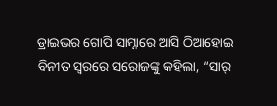ଡ୍ରାଇଭର ଗୋପି ସାମ୍ନାରେ ଆସି ଠିଆହୋଇ ବିନୀତ ସ୍ୱରରେ ସରୋଜଙ୍କୁ କହିଲା, “ସାର୍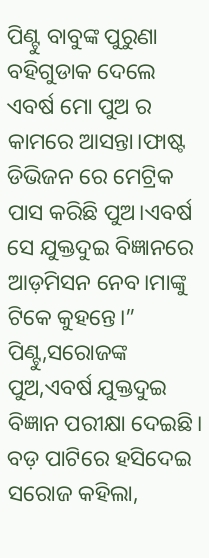ପିଣ୍ଟୁ ବାବୁଙ୍କ ପୁରୁଣା ବହିଗୁଡାକ ଦେଲେ ଏବର୍ଷ ମୋ ପୁଅ ର କାମରେ ଆସନ୍ତା।ଫାଷ୍ଟ ଡିଭିଜନ ରେ ମେଟ୍ରିକ ପାସ କରିଛି ପୁଅ।ଏବର୍ଷ ସେ ଯୁକ୍ତଦୁଇ ବିଜ୍ଞାନରେ ଆଡ଼ମିସନ ନେବ।ମାଙ୍କୁ ଟିକେ କୁହନ୍ତେ।”
ପିଣ୍ଟୁ,ସରୋଜଙ୍କ ପୁଅ,ଏବର୍ଷ ଯୁକ୍ତଦୁଇ ବିଜ୍ଞାନ ପରୀକ୍ଷା ଦେଇଛି।
ବଡ଼ ପାଟିରେ ହସିଦେଇ ସରୋଜ କହିଲା,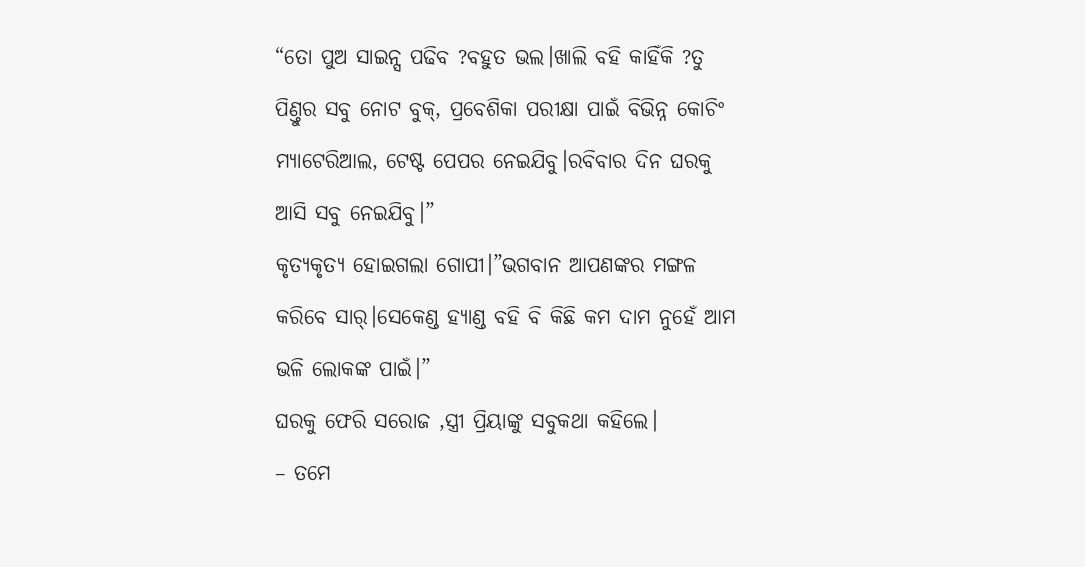“ତୋ ପୁଅ ସାଇନ୍ସ ପଢିବ ?ବହୁତ ଭଲ।ଖାଲି ବହି କାହିଁକି ?ତୁ ପିଣ୍ତୁର ସବୁ ନୋଟ ବୁକ୍, ପ୍ରବେଶିକା ପରୀକ୍ଷା ପାଇଁ ବିଭିନ୍ନ କୋଚିଂ ମ୍ୟାଟେରିଆଲ, ଟେଷ୍ଟ ପେପର ନେଇଯିବୁ।ରବିବାର ଦିନ ଘରକୁ ଆସି ସବୁ ନେଇଯିବୁ।”
କୃତ୍ୟକୃତ୍ୟ ହୋଇଗଲା ଗୋପୀ।”ଭଗବାନ ଆପଣଙ୍କର ମଙ୍ଗଳ କରିବେ ସାର୍।ସେକେଣ୍ଡ ହ୍ୟାଣ୍ଡ ବହି ବି କିଛି କମ ଦାମ ନୁହେଁ ଆମ ଭଳି ଲୋକଙ୍କ ପାଇଁ।”
ଘରକୁ ଫେରି ସରୋଜ ,ସ୍ତ୍ରୀ ପ୍ରିୟାଙ୍କୁ ସବୁକଥା କହିଲେ।
– ତମେ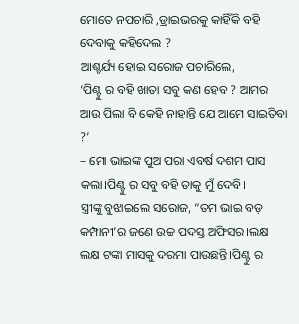ମୋତେ ନପଚାରି ,ଡ୍ରାଇଭରକୁ କାହିଁକି ବହି ଦେବାକୁ କହିଦେଲ ?
ଆଶ୍ଚର୍ଯ୍ୟ ହୋଇ ସରୋଜ ପଚାରିଲେ,
‘ପିଣ୍ଟୁ ର ବହି ଖାତା ସବୁ କଣ ହେବ ? ଆମର ଆଉ ପିଲା ବି କେହି ନାହାନ୍ତି ଯେ ଆମେ ସାଇତିବା ?’
– ମୋ ଭାଇଙ୍କ ପୁଅ ପରା ଏବର୍ଷ ଦଶମ ପାସ କଲା।ପିଣ୍ଟୁ ର ସବୁ ବହି ତାକୁ ମୁଁ ଦେବି।
ସ୍ତ୍ରୀଙ୍କୁ ବୁଝାଇଲେ ସରୋଜ, “ତମ ଭାଇ ବଡ଼ କମ୍ପାନୀ’ର ଜଣେ ଉଚ୍ଚ ପଦସ୍ତ ଅଫିସର।ଲକ୍ଷ ଲକ୍ଷ ଟଙ୍କା ମାସକୁ ଦରମା ପାଉଛନ୍ତି।ପିଣ୍ଟୁ ର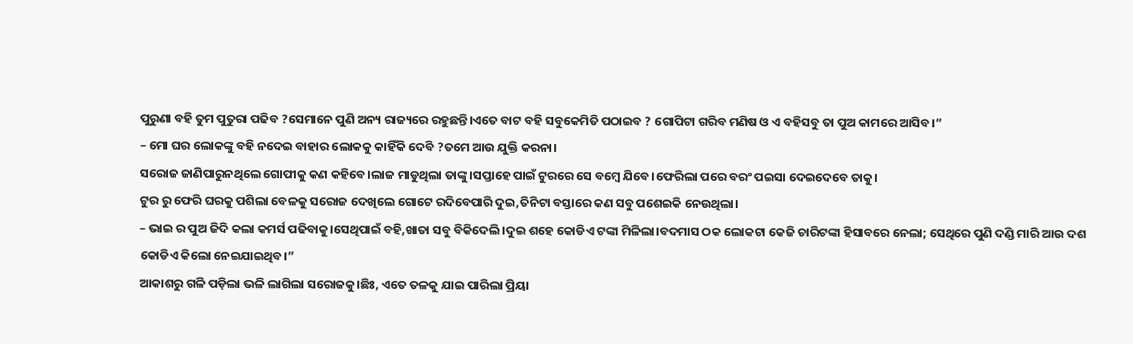ପୁରୁଣା ବହି ତୁମ ପୁତୁରା ପଢିବ ?ସେମାନେ ପୁଣି ଅନ୍ୟ ରାଜ୍ୟରେ ରହୁଛନ୍ତି।ଏତେ ବାଟ ବହି ସବୁକେମିତି ପଠାଇବ ? ଗୋପିଟା ଗରିବ ମଣିଷ ଓ ଏ ବହିସବୁ ତା ପୁଅ କାମରେ ଆସିବ।”
– ମୋ ଘର ଲୋକଙ୍କୁ ବହି ନଦେଇ ବାହାର ଲୋକକୁ କାହିଁକି ଦେବି ?ତମେ ଆଉ ଯୁକ୍ତି କରନା।
ସରୋଜ ଜାଣିପାରୁନଥିଲେ ଗୋପୀକୁ କଣ କହିବେ।ଲାଜ ମାଡୁଥିଲା ତାଙ୍କୁ।ସପ୍ତାହେ ପାଇଁ ଟୁରରେ ସେ ବମ୍ବେ ଯିବେ।ଫେରିଲା ପରେ ବରଂ ପଇସା ଦେଇଦେବେ ତାକୁ।
ଟୁର ରୁ ଫେରି ଘରକୁ ପଶିଲା ବେଳକୁ ସରୋଜ ଦେଖିଲେ ଗୋଟେ ରଦିବେପାରି ଦୁଇ,ତିନିଟା ବସ୍ତାରେ କଣ ସବୁ ପଶେଇକି ନେଉଥିଲା।
– ଭାଇ ର ପୁଅ ଜିଦି କଲା କମର୍ସ ପଢିବାକୁ।ସେଥିପାଇଁ ବହି,ଖାତା ସବୁ ବିକିଦେଲି।ଦୁଇ ଶହେ କୋଡିଏ ଟଙ୍କା ମିଳିଲା।ବଦମାସ ଠକ ଲୋକଟା କେଜି ଚାରିଟଙ୍କା ହିସାବରେ ନେଲା; ସେଥିରେ ପୁଣି ଦଣ୍ଡି ମାରି ଆଉ ଦଶ କୋଡିଏ କିଲୋ ନେଇଯାଇଥିବ।”
ଆକାଶରୁ ଗଳି ପଡ଼ିଲା ଭଳି ଲାଗିଲା ସରୋଜକୁ।ଛିଃ, ଏତେ ତଳକୁ ଯାଇ ପାରିଲା ପ୍ରିୟା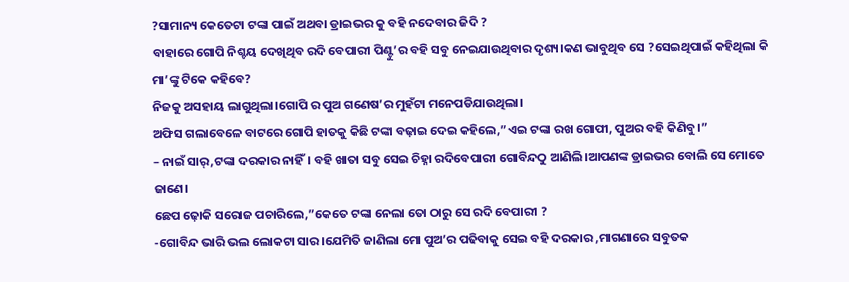?ସାମାନ୍ୟ କେତେଟା ଟଙ୍କା ପାଇଁ ଅଥବା ଡ୍ରାଇଭର କୁ ବହି ନଦେବାର ଜିଦି ?
ବାହାରେ ଗୋପି ନିଶ୍ଚୟ ଦେଖିଥିବ ରଦି ବେପାରୀ ପିଣ୍ଟୁ’ର ବହି ସବୁ ନେଇଯାଉଥିବାର ଦୃଶ୍ୟ।କଣ ଭାବୁଥିବ ସେ ?ସେଇଥିପାଇଁ କହିଥିଲା କି ମା’ଙ୍କୁ ଟିକେ କହିବେ?
ନିଜକୁ ଅସହାୟ ଲାଗୁଥିଲା।ଗୋପି ର ପୁଅ ଗଣେଷ’ର ମୁହଁଟା ମନେପଡିଯାଉଥିଲା।
ଅଫିସ ଗଲାବେଳେ ବାଟରେ ଗୋପି ହାତକୁ କିଛି ଟଙ୍କା ବଢ଼ାଇ ଦେଇ କହିଲେ,”ଏଇ ଟଙ୍କା ରଖ ଗୋପୀ, ପୁଅର ବହି କିଣିବୁ।”
– ନାଇଁ ସାର୍,ଟଙ୍କା ଦରକାର ନାହିଁ। ବହି ଖାତା ସବୁ ସେଇ ଚିହ୍ନା ରଦିବେପାରୀ ଗୋବିନ୍ଦଠୁ ଆଣିଲି।ଆପଣଙ୍କ ଡ୍ରାଇଭର ବୋଲି ସେ ମୋତେ ଜାଣେ।
ଛେପ ଢ଼ୋକି ସରୋଜ ପଚାରିଲେ,”କେତେ ଟଙ୍କା ନେଲା ତୋ ଠାରୁ ସେ ରଦି ବେପାରୀ ?
-ଗୋବିନ୍ଦ ଭାରି ଭଲ ଲୋକଟା ସାର।ଯେମିତି ଜାଣିଲା ମୋ ପୁଅ’ର ପଢିବାକୁ ସେଇ ବହି ଦରକାର ,ମାଗଣାରେ ସବୁତକ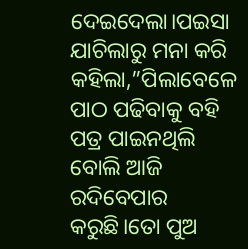ଦେଇଦେଲା।ପଇସା ଯାଚିଲାରୁ ମନା କରି କହିଲା,”ପିଲାବେଳେ ପାଠ ପଢିବାକୁ ବହି ପତ୍ର ପାଇନଥିଲି ବୋଲି ଆଜି ରଦିବେପାର କରୁଛି।ତୋ ପୁଅ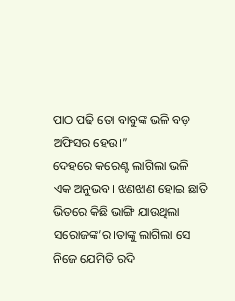ପାଠ ପଢି ତୋ ବାବୁଙ୍କ ଭଳି ବଡ଼ ଅଫିସର ହେଉ।”
ଦେହରେ କରେଣ୍ଟ ଲାଗିଲା ଭଳି ଏକ ଅନୁଭବ। ଝଣଝାଣ ହୋଇ ଛାତି ଭିତରେ କିଛି ଭାଙ୍ଗି ଯାଉଥିଲା ସରୋଜଙ୍କ’ର।ତାଙ୍କୁ ଲାଗିଲା ସେ ନିଜେ ଯେମିତି ରଦି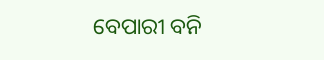ବେପାରୀ ବନି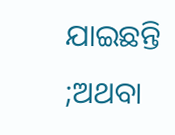ଯାଇଛନ୍ତି ;ଅଥବା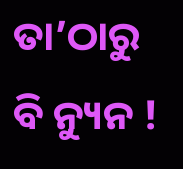ତା’ଠାରୁ ବି ନ୍ୟୁନ !